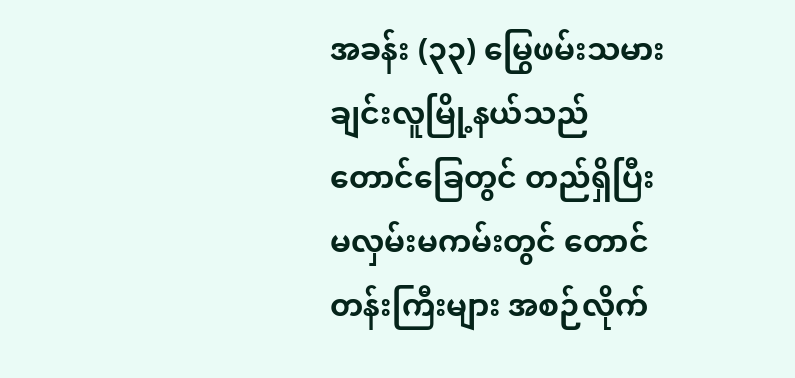အခန်း (၃၃) မြွေဖမ်းသမား
ချင်းလူမြို့နယ်သည် တောင်ခြေတွင် တည်ရှိပြီး မလှမ်းမကမ်းတွင် တောင်တန်းကြီးများ အစဉ်လိုက်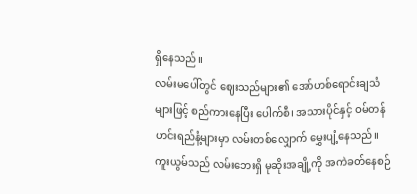ရှိနေသည်။
လမ်းမပေါ်တွင် ဈေးသည်များ၏ အော်ဟစ်ရောင်းချသံများဖြင့် စည်ကားနေပြီး ပေါက်စီ၊ အသားပိုင်နှင့် ဝမ်တန်ဟင်းရည်နံ့များမှာ လမ်းတစ်လျှောက် မွှေးပျံ့နေသည်။
ကူးယွမ်သည် လမ်းဘေးရှိ မုဆိုးအချို့ကို အကဲခတ်နေစဉ်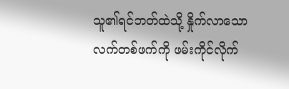သူ၏ရင်ဘတ်ထဲသို့ နှိုက်လာသော လက်တစ်ဖက်ကို ဖမ်းကိုင်လိုက်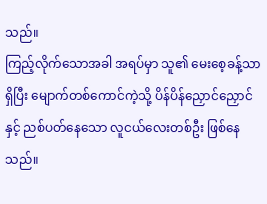သည်။
ကြည့်လိုက်သောအခါ အရပ်မှာ သူ၏ မေးစေ့ခန့်သာရှိပြီး မျောက်တစ်ကောင်ကဲ့သို့ ပိန်ပိန်ညှောင်ညှောင်နှင့် ညစ်ပတ်နေသော လူငယ်လေးတစ်ဦး ဖြစ်နေသည်။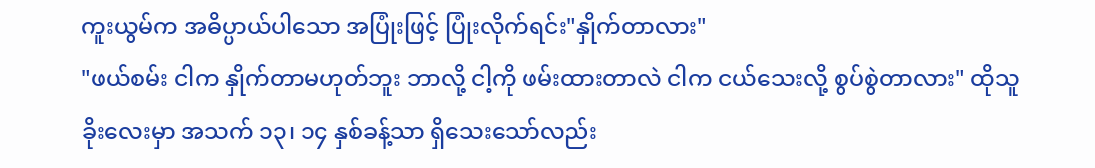ကူးယွမ်က အဓိပ္ပာယ်ပါသော အပြုံးဖြင့် ပြုံးလိုက်ရင်း"နှိုက်တာလား"
"ဖယ်စမ်း ငါက နှိုက်တာမဟုတ်ဘူး ဘာလို့ ငါ့ကို ဖမ်းထားတာလဲ ငါက ငယ်သေးလို့ စွပ်စွဲတာလား" ထိုသူခိုးလေးမှာ အသက် ၁၃၊ ၁၄ နှစ်ခန့်သာ ရှိသေးသော်လည်း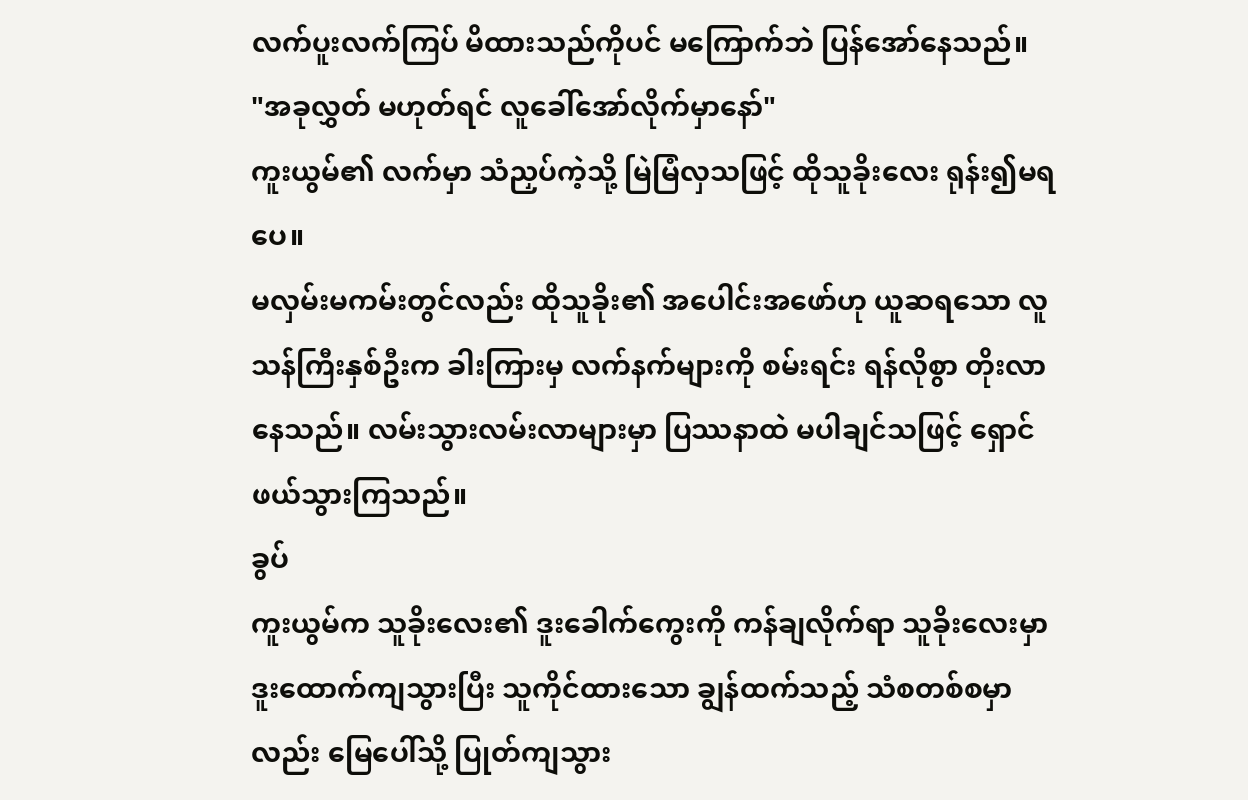လက်ပူးလက်ကြပ် မိထားသည်ကိုပင် မကြောက်ဘဲ ပြန်အော်နေသည်။
"အခုလွှတ် မဟုတ်ရင် လူခေါ်အော်လိုက်မှာနော်"
ကူးယွမ်၏ လက်မှာ သံညှပ်ကဲ့သို့ မြဲမြံလှသဖြင့် ထိုသူခိုးလေး ရုန်း၍မရပေ။
မလှမ်းမကမ်းတွင်လည်း ထိုသူခိုး၏ အပေါင်းအဖော်ဟု ယူဆရသော လူသန်ကြီးနှစ်ဦးက ခါးကြားမှ လက်နက်များကို စမ်းရင်း ရန်လိုစွာ တိုးလာနေသည်။ လမ်းသွားလမ်းလာများမှာ ပြဿနာထဲ မပါချင်သဖြင့် ရှောင်ဖယ်သွားကြသည်။
ခွပ်
ကူးယွမ်က သူခိုးလေး၏ ဒူးခေါက်ကွေးကို ကန်ချလိုက်ရာ သူခိုးလေးမှာ ဒူးထောက်ကျသွားပြီး သူကိုင်ထားသော ချွန်ထက်သည့် သံစတစ်စမှာလည်း မြေပေါ်သို့ ပြုတ်ကျသွား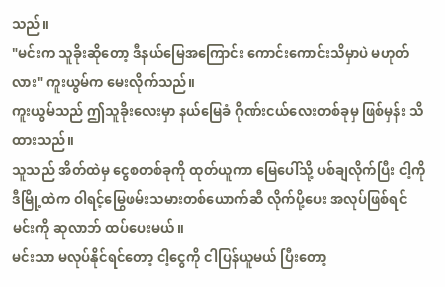သည်။
"မင်းက သူခိုးဆိုတော့ ဒီနယ်မြေအကြောင်း ကောင်းကောင်းသိမှာပဲ မဟုတ်လား" ကူးယွမ်က မေးလိုက်သည်။
ကူးယွမ်သည် ဤသူခိုးလေးမှာ နယ်မြေခံ ဂိုဏ်းငယ်လေးတစ်ခုမှ ဖြစ်မှန်း သိထားသည်။
သူသည် အိတ်ထဲမှ ငွေစတစ်ခုကို ထုတ်ယူကာ မြေပေါ်သို့ ပစ်ချလိုက်ပြီး ငါ့ကို ဒီမြို့ထဲက ဝါရင့်မြွေဖမ်းသမားတစ်ယောက်ဆီ လိုက်ပို့ပေး အလုပ်ဖြစ်ရင် မင်းကို ဆုလာဘ် ထပ်ပေးမယ်။
မင်းသာ မလုပ်နိုင်ရင်တော့ ငါ့ငွေကို ငါပြန်ယူမယ် ပြီးတော့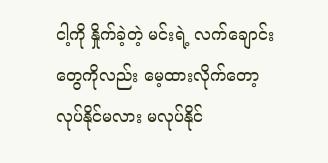ငါ့ကို နှိုက်ခဲ့တဲ့ မင်းရဲ့ လက်ချောင်းတွေကိုလည်း မေ့ထားလိုက်တော့ လုပ်နိုင်မလား မလုပ်နိုင်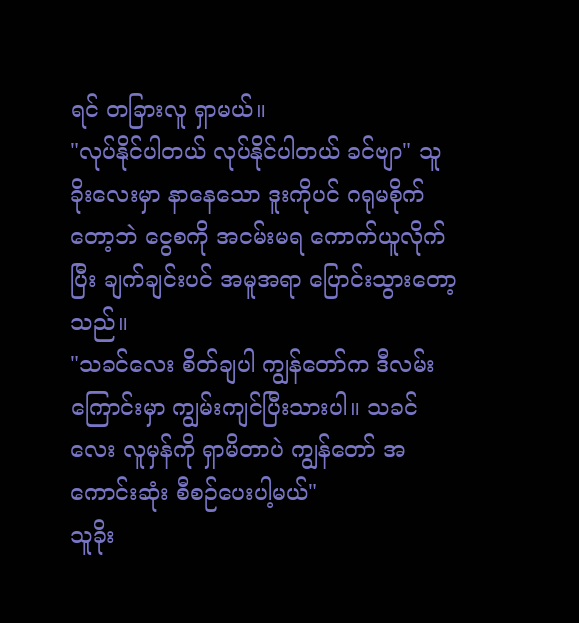ရင် တခြားလူ ရှာမယ်။
"လုပ်နိုင်ပါတယ် လုပ်နိုင်ပါတယ် ခင်ဗျာ" သူခိုးလေးမှာ နာနေသော ဒူးကိုပင် ဂရုမစိုက်တော့ဘဲ ငွေစကို အငမ်းမရ ကောက်ယူလိုက်ပြီး ချက်ချင်းပင် အမူအရာ ပြောင်းသွားတော့သည်။
"သခင်လေး စိတ်ချပါ ကျွန်တော်က ဒီလမ်းကြောင်းမှာ ကျွမ်းကျင်ပြီးသားပါ။ သခင်လေး လူမှန်ကို ရှာမိတာပဲ ကျွန်တော် အကောင်းဆုံး စီစဉ်ပေးပါ့မယ်"
သူခိုး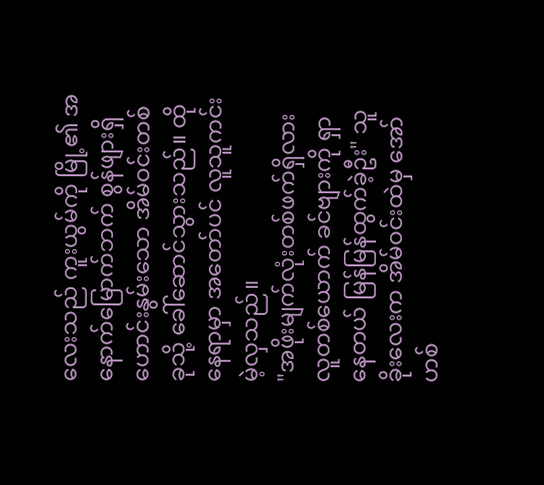လေးသည် ကူးယွမ်ကို မြို့၏ အနောက်မြောက်ဘက် စွန်ဖျားရှိ ဟောင်းနွမ်းသော အိမ်ဝင်းတစ်ခုသို့ ခေါ်ဆောင်သွားသည်။ ထိုနေရာမှာ အတော်ပင် လူသူကင်းမဲ့လှသည်။
"အဖိုးမျက်လုံးတစ်ဖက်ရှိလား လူတစ်ယောက် ခင်ဗျားကို ရှာနေတယ် မြန်မြန်ထွက်ခဲ့ဦး" သူခိုးလေးက အိမ်ဝင်းထဲမှ အော်ဟစ်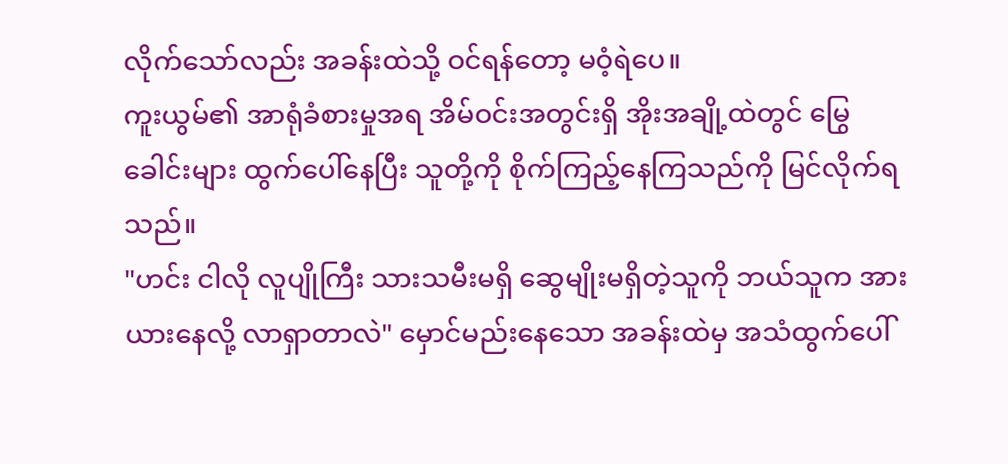လိုက်သော်လည်း အခန်းထဲသို့ ဝင်ရန်တော့ မဝံ့ရဲပေ။
ကူးယွမ်၏ အာရုံခံစားမှုအရ အိမ်ဝင်းအတွင်းရှိ အိုးအချို့ထဲတွင် မြွေခေါင်းများ ထွက်ပေါ်နေပြီး သူတို့ကို စိုက်ကြည့်နေကြသည်ကို မြင်လိုက်ရသည်။
"ဟင်း ငါလို လူပျိုကြီး သားသမီးမရှိ ဆွေမျိုးမရှိတဲ့သူကို ဘယ်သူက အားယားနေလို့ လာရှာတာလဲ" မှောင်မည်းနေသော အခန်းထဲမှ အသံထွက်ပေါ်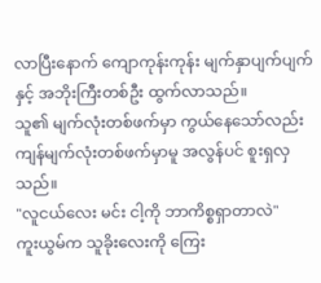လာပြီးနောက် ကျောကုန်းကုန်း မျက်နှာပျက်ပျက်နှင့် အဘိုးကြီးတစ်ဦး ထွက်လာသည်။
သူ၏ မျက်လုံးတစ်ဖက်မှာ ကွယ်နေသော်လည်း ကျန်မျက်လုံးတစ်ဖက်မှာမူ အလွန်ပင် စူးရှလှသည်။
"လူငယ်လေး မင်း ငါ့ကို ဘာကိစ္စရှာတာလဲ"
ကူးယွမ်က သူခိုးလေးကို ကြေး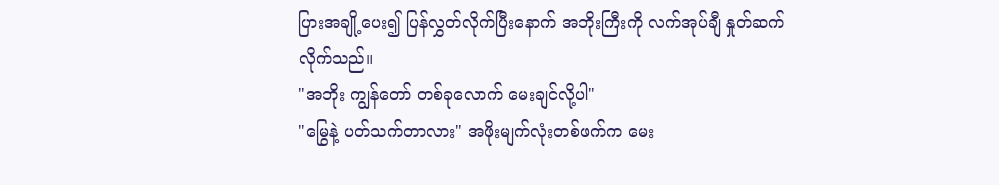ပြားအချို့ပေး၍ ပြန်လွှတ်လိုက်ပြီးနောက် အဘိုးကြီးကို လက်အုပ်ချီ နှုတ်ဆက်လိုက်သည်။
"အဘိုး ကျွန်တော် တစ်ခုလောက် မေးချင်လို့ပါ"
"မြွေနဲ့ ပတ်သက်တာလား" အဖိုးမျက်လုံးတစ်ဖက်က မေး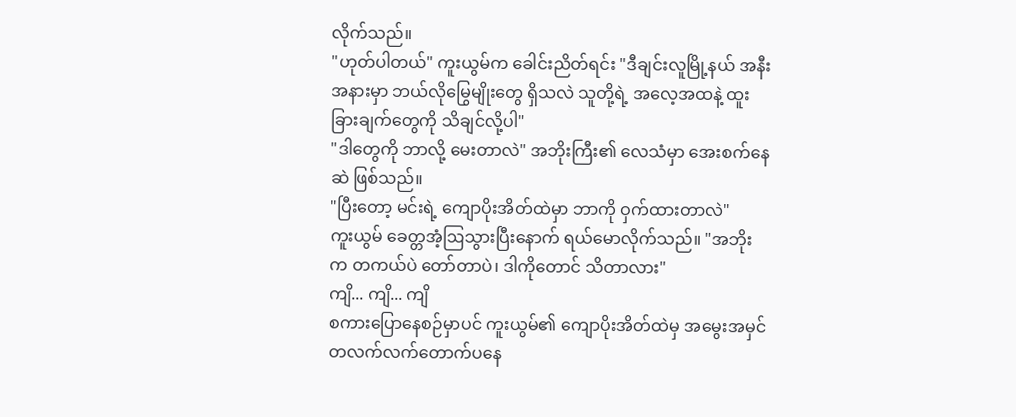လိုက်သည်။
"ဟုတ်ပါတယ်" ကူးယွမ်က ခေါင်းညိတ်ရင်း "ဒီချင်းလူမြို့နယ် အနီးအနားမှာ ဘယ်လိုမြွေမျိုးတွေ ရှိသလဲ သူတို့ရဲ့ အလေ့အထနဲ့ ထူးခြားချက်တွေကို သိချင်လို့ပါ"
"ဒါတွေကို ဘာလို့ မေးတာလဲ" အဘိုးကြီး၏ လေသံမှာ အေးစက်နေဆဲ ဖြစ်သည်။
"ပြီးတော့ မင်းရဲ့ ကျောပိုးအိတ်ထဲမှာ ဘာကို ဝှက်ထားတာလဲ"
ကူးယွမ် ခေတ္တအံ့ဩသွားပြီးနောက် ရယ်မောလိုက်သည်။ "အဘိုးက တကယ်ပဲ တော်တာပဲ၊ ဒါကိုတောင် သိတာလား"
ကျိ... ကျိ... ကျိ
စကားပြောနေစဉ်မှာပင် ကူးယွမ်၏ ကျောပိုးအိတ်ထဲမှ အမွေးအမှင် တလက်လက်တောက်ပနေ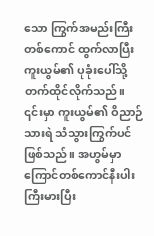သော ကြွက်အမည်းကြီးတစ်ကောင် ထွက်လာပြီး ကူးယွမ်၏ ပုခုံးပေါ်သို့ တက်ထိုင်လိုက်သည်။
၎င်းမှာ ကူးယွမ်၏ ဝိညာဉ်သားရဲ သံသွားကြွက်ပင် ဖြစ်သည်။ အဟွမ်မှာ ကြောင်တစ်ကောင်နီးပါး ကြီးမားပြီး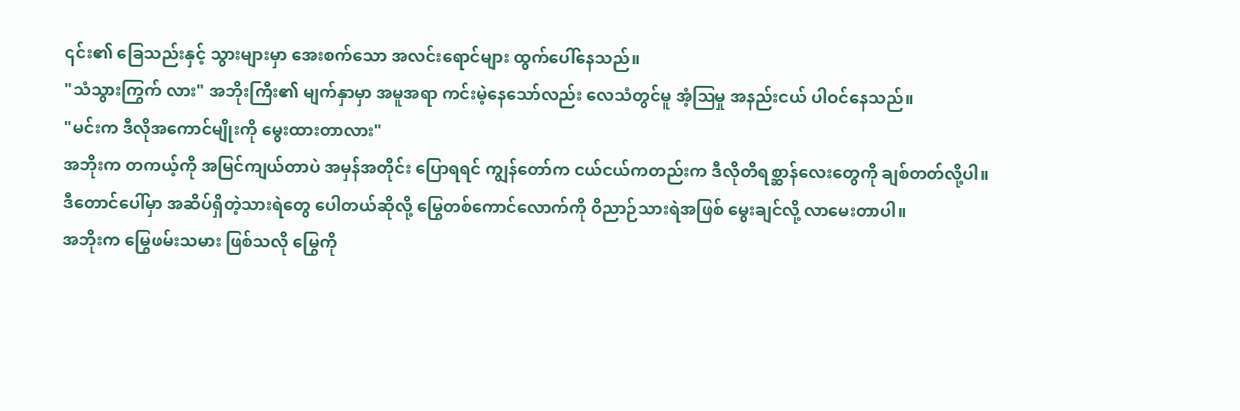၎င်း၏ ခြေသည်းနှင့် သွားများမှာ အေးစက်သော အလင်းရောင်များ ထွက်ပေါ်နေသည်။
"သံသွားကြွက် လား" အဘိုးကြီး၏ မျက်နှာမှာ အမူအရာ ကင်းမဲ့နေသော်လည်း လေသံတွင်မူ အံ့ဩမှု အနည်းငယ် ပါဝင်နေသည်။
"မင်းက ဒီလိုအကောင်မျိုးကို မွေးထားတာလား"
အဘိုးက တကယ့်ကို အမြင်ကျယ်တာပဲ အမှန်အတိုင်း ပြောရရင် ကျွန်တော်က ငယ်ငယ်ကတည်းက ဒီလိုတိရစ္ဆာန်လေးတွေကို ချစ်တတ်လို့ပါ။
ဒီတောင်ပေါ်မှာ အဆိပ်ရှိတဲ့သားရဲတွေ ပေါတယ်ဆိုလို့ မြွေတစ်ကောင်လောက်ကို ဝိညာဉ်သားရဲအဖြစ် မွေးချင်လို့ လာမေးတာပါ။
အဘိုးက မြွေဖမ်းသမား ဖြစ်သလို မြွေကို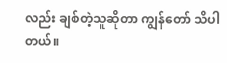လည်း ချစ်တဲ့သူဆိုတာ ကျွန်တော် သိပါတယ်။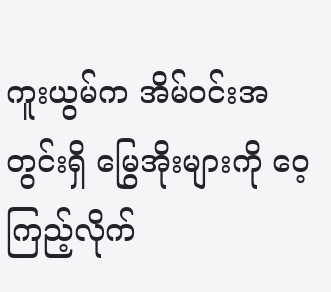ကူးယွမ်က အိမ်ဝင်းအတွင်းရှိ မြွေအိုးများကို ဝေ့ကြည့်လိုက်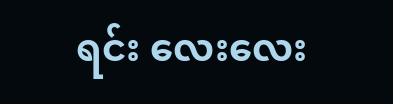ရင်း လေးလေး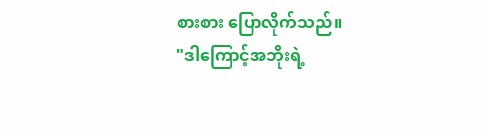စားစား ပြောလိုက်သည်။
"ဒါကြောင့်အဘိုးရဲ့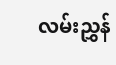လမ်းညွှန်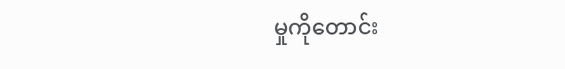မှုကိုတောင်း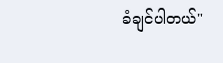ခံချင်ပါတယ်"